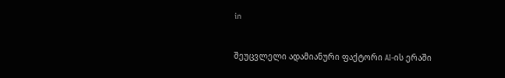in

შეუცვლელი ადამიანური ფაქტორი AI-ის ერაში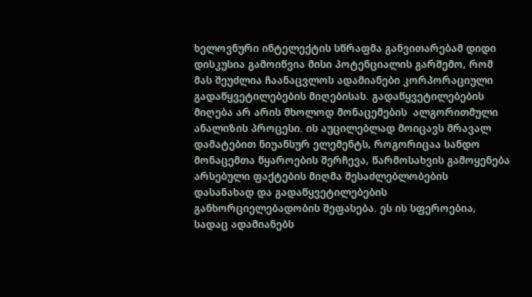ხელოვნური ინტელექტის სწრაფმა განვითარებამ დიდი დისკუსია გამოიწვია მისი პოტენციალის გარშემო, რომ მას შეუძლია ჩაანაცვლოს ადამიანები კორპორაციული გადაწყვეტილებების მიღებისას. გადაწყვეტილებების მიღება არ არის მხოლოდ მონაცემების  ალგორითმული ანალიზის პროცესი. ის აუცილებლად მოიცავს მრავალ დამატებით ნიუანსურ ელემენტს, როგორიცაა სანდო მონაცემთა წყაროების შერჩევა, წარმოსახვის გამოყენება არსებული ფაქტების მიღმა შესაძლებლობების დასანახად და გადაწყვეტილებების განხორციელებადობის შეფასება. ეს ის სფეროებია, სადაც ადამიანებს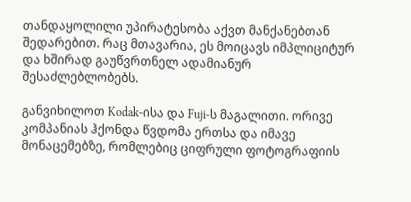თანდაყოლილი უპირატესობა აქვთ მანქანებთან შედარებით. რაც მთავარია, ეს მოიცავს იმპლიციტურ და ხშირად გაუწვრთნელ ადამიანურ შესაძლებლობებს.

განვიხილოთ Kodak-ისა და Fuji-ს მაგალითი. ორივე კომპანიას ჰქონდა წვდომა ერთსა და იმავე მონაცემებზე, რომლებიც ციფრული ფოტოგრაფიის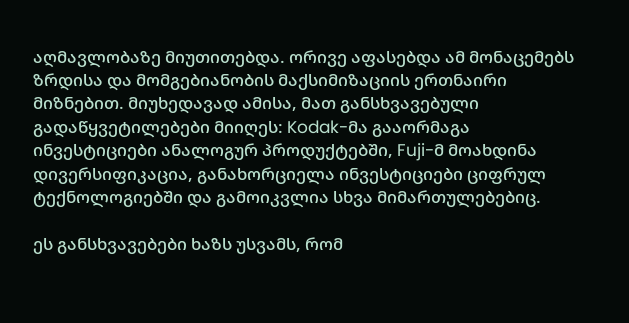აღმავლობაზე მიუთითებდა. ორივე აფასებდა ამ მონაცემებს ზრდისა და მომგებიანობის მაქსიმიზაციის ერთნაირი მიზნებით. მიუხედავად ამისა, მათ განსხვავებული გადაწყვეტილებები მიიღეს: Kodak-მა გააორმაგა ინვესტიციები ანალოგურ პროდუქტებში, Fuji-მ მოახდინა დივერსიფიკაცია, განახორციელა ინვესტიციები ციფრულ ტექნოლოგიებში და გამოიკვლია სხვა მიმართულებებიც.

ეს განსხვავებები ხაზს უსვამს, რომ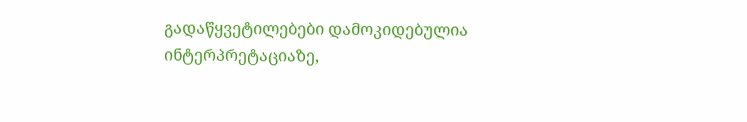გადაწყვეტილებები დამოკიდებულია ინტერპრეტაციაზე,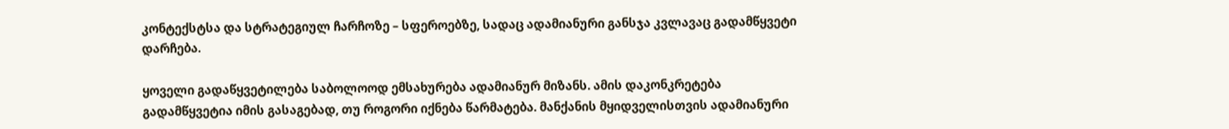კონტექსტსა და სტრატეგიულ ჩარჩოზე – სფეროებზე, სადაც ადამიანური განსჯა კვლავაც გადამწყვეტი დარჩება.

ყოველი გადაწყვეტილება საბოლოოდ ემსახურება ადამიანურ მიზანს. ამის დაკონკრეტება გადამწყვეტია იმის გასაგებად, თუ როგორი იქნება წარმატება. მანქანის მყიდველისთვის ადამიანური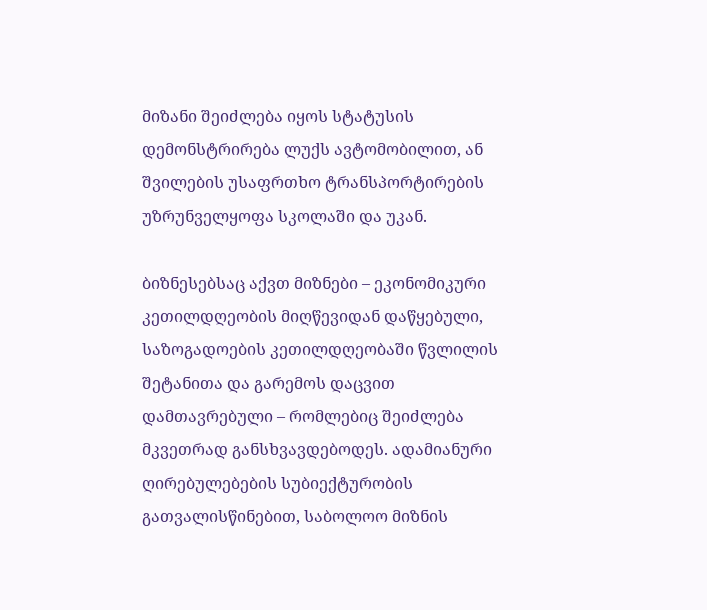მიზანი შეიძლება იყოს სტატუსის დემონსტრირება ლუქს ავტომობილით, ან შვილების უსაფრთხო ტრანსპორტირების უზრუნველყოფა სკოლაში და უკან.

ბიზნესებსაც აქვთ მიზნები – ეკონომიკური კეთილდღეობის მიღწევიდან დაწყებული, საზოგადოების კეთილდღეობაში წვლილის შეტანითა და გარემოს დაცვით დამთავრებული – რომლებიც შეიძლება მკვეთრად განსხვავდებოდეს. ადამიანური ღირებულებების სუბიექტურობის გათვალისწინებით, საბოლოო მიზნის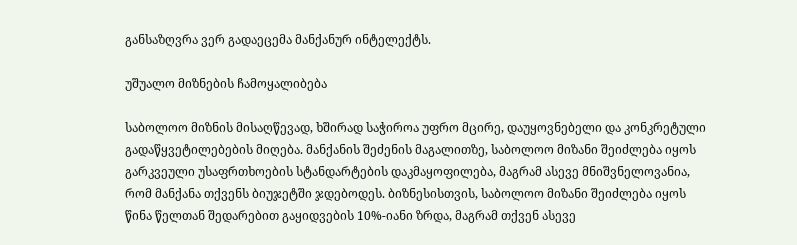განსაზღვრა ვერ გადაეცემა მანქანურ ინტელექტს.

უშუალო მიზნების ჩამოყალიბება

საბოლოო მიზნის მისაღწევად, ხშირად საჭიროა უფრო მცირე, დაუყოვნებელი და კონკრეტული გადაწყვეტილებების მიღება. მანქანის შეძენის მაგალითზე, საბოლოო მიზანი შეიძლება იყოს გარკვეული უსაფრთხოების სტანდარტების დაკმაყოფილება, მაგრამ ასევე მნიშვნელოვანია, რომ მანქანა თქვენს ბიუჯეტში ჯდებოდეს. ბიზნესისთვის, საბოლოო მიზანი შეიძლება იყოს წინა წელთან შედარებით გაყიდვების 10%-იანი ზრდა, მაგრამ თქვენ ასევე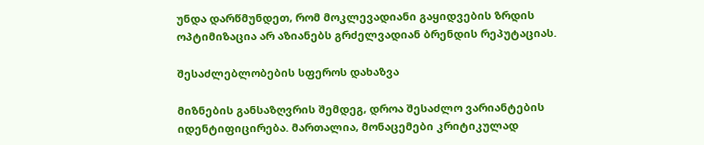უნდა დარწმუნდეთ, რომ მოკლევადიანი გაყიდვების ზრდის ოპტიმიზაცია არ აზიანებს გრძელვადიან ბრენდის რეპუტაციას.

შესაძლებლობების სფეროს დახაზვა

მიზნების განსაზღვრის შემდეგ, დროა შესაძლო ვარიანტების იდენტიფიცირება. მართალია, მონაცემები კრიტიკულად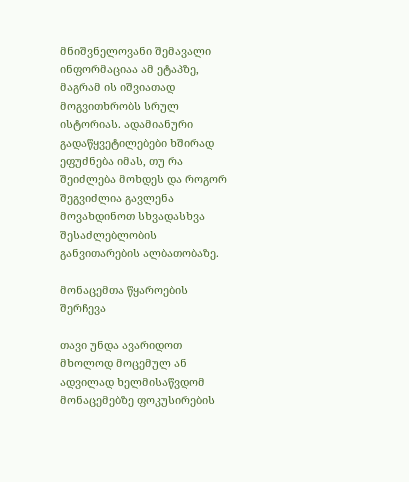მნიშვნელოვანი შემავალი ინფორმაციაა ამ ეტაპზე, მაგრამ ის იშვიათად მოგვითხრობს სრულ ისტორიას. ადამიანური გადაწყვეტილებები ხშირად ეფუძნება იმას, თუ რა შეიძლება მოხდეს და როგორ შეგვიძლია გავლენა მოვახდინოთ სხვადასხვა შესაძლებლობის განვითარების ალბათობაზე.

მონაცემთა წყაროების შერჩევა

თავი უნდა ავარიდოთ მხოლოდ მოცემულ ან ადვილად ხელმისაწვდომ მონაცემებზე ფოკუსირების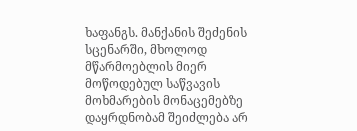ხაფანგს. მანქანის შეძენის სცენარში, მხოლოდ მწარმოებლის მიერ მოწოდებულ საწვავის მოხმარების მონაცემებზე დაყრდნობამ შეიძლება არ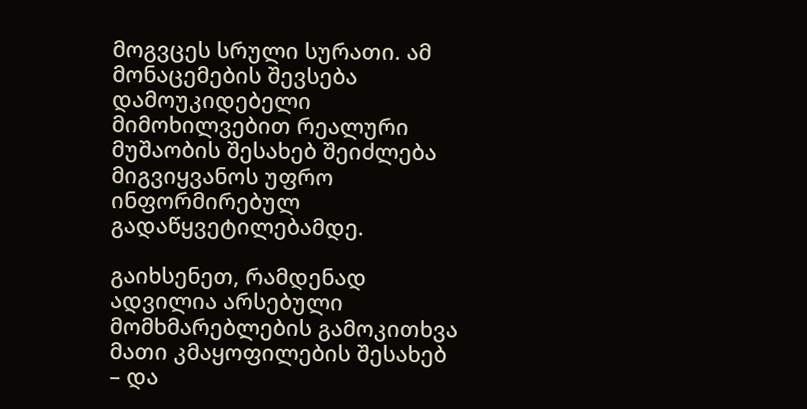მოგვცეს სრული სურათი. ამ მონაცემების შევსება დამოუკიდებელი მიმოხილვებით რეალური მუშაობის შესახებ შეიძლება მიგვიყვანოს უფრო ინფორმირებულ გადაწყვეტილებამდე.

გაიხსენეთ, რამდენად ადვილია არსებული მომხმარებლების გამოკითხვა მათი კმაყოფილების შესახებ – და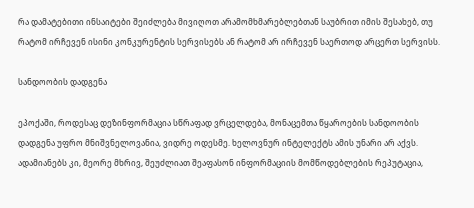რა დამატებითი ინსაიტები შეიძლება მივიღოთ არამომხმარებლებთან საუბრით იმის შესახებ, თუ რატომ ირჩევენ ისინი კონკურენტის სერვისებს ან რატომ არ ირჩევენ საერთოდ არცერთ სერვისს.

სანდოობის დადგენა

ეპოქაში, როდესაც დეზინფორმაცია სწრაფად ვრცელდება, მონაცემთა წყაროების სანდოობის დადგენა უფრო მნიშვნელოვანია, ვიდრე ოდესმე. ხელოვნურ ინტელექტს ამის უნარი არ აქვს. ადამიანებს კი, მეორე მხრივ, შეუძლიათ შეაფასონ ინფორმაციის მომწოდებლების რეპუტაცია,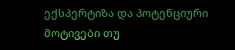ექსპერტიზა და პოტენციური მოტივები თუ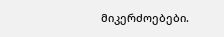მიკერძოებები.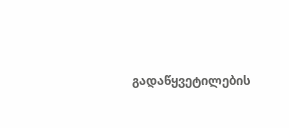გადაწყვეტილების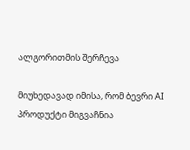ალგორითმის შერჩევა

მიუხედავად იმისა, რომ ბევრი AI პროდუქტი მიგვაჩნია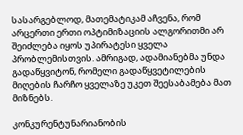სასარგებლოდ, მათემატიკამ აჩვენა, რომ არცერთი ერთი ოპტიმიზაციის ალგორითმი არ შეიძლება იყოს უპირატესი ყველა პრობლემისთვის. ამრიგად, ადამიანებმა უნდა გადაწყვიტონ, რომელი გადაწყვეტილების მიღების ჩარჩო ყველაზე უკეთ შეესაბამება მათ მიზნებს.

კონკურენტუნარიანობის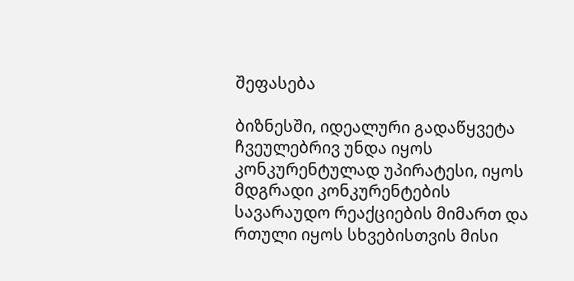შეფასება

ბიზნესში, იდეალური გადაწყვეტა ჩვეულებრივ უნდა იყოს კონკურენტულად უპირატესი, იყოს მდგრადი კონკურენტების სავარაუდო რეაქციების მიმართ და რთული იყოს სხვებისთვის მისი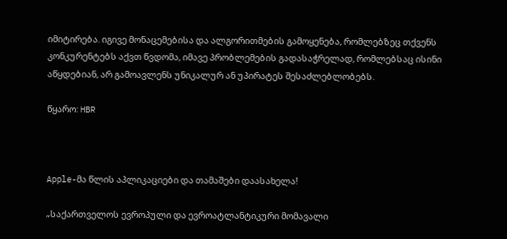იმიტირება. იგივე მონაცემებისა და ალგორითმების გამოყენება, რომლებზეც თქვენს კონკურენტებს აქვთ წვდომა, იმავე პრობლემების გადასაჭრელად, რომლებსაც ისინი აწყდებიან, არ გამოავლენს უნიკალურ ან უპირატეს შესაძლებლობებს.

წყარო: HBR



Apple-მა წლის აპლიკაციები და თამაშები დაასახელა!

„საქართველოს ევროპული და ევროატლანტიკური მომავალი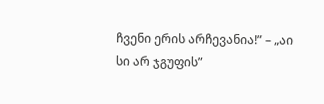ჩვენი ერის არჩევანია!” – „აი სი არ ჯგუფის”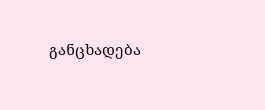განცხადება